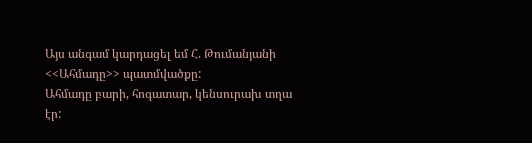Այս անգամ կարդացել եմ Հ. Թումանյանի <<Ահմադը>> պատմվածքը:
Ահմադը բարի, հոգատար, կենսուրախ տղա էր: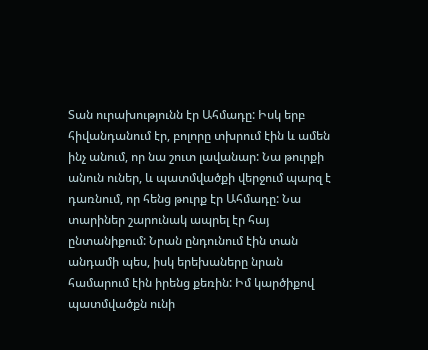Տան ուրախությունն էր Ահմադը: Իսկ երբ հիվանդանում էր, բոլորը տխրում էին և ամեն ինչ անում, որ նա շուտ լավանար: Նա թուրքի անուն ուներ, և պատմվածքի վերջում պարզ է դառնում, որ հենց թուրք էր Ահմադը: Նա տարիներ շարունակ ապրել էր հայ ընտանիքում: Նրան ընդունում էին տան անդամի պես, իսկ երեխաները նրան համարում էին իրենց քեռին: Իմ կարծիքով պատմվածքն ունի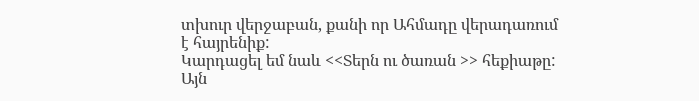տխուր վերջաբան, քանի որ Ահմադը վերադառում է հայրենիք:
Կարդացել եմ նաև <<Տերն ու ծառան >> հեքիաթը: Այն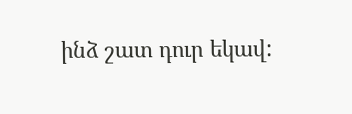ինձ շատ դուր եկավ: